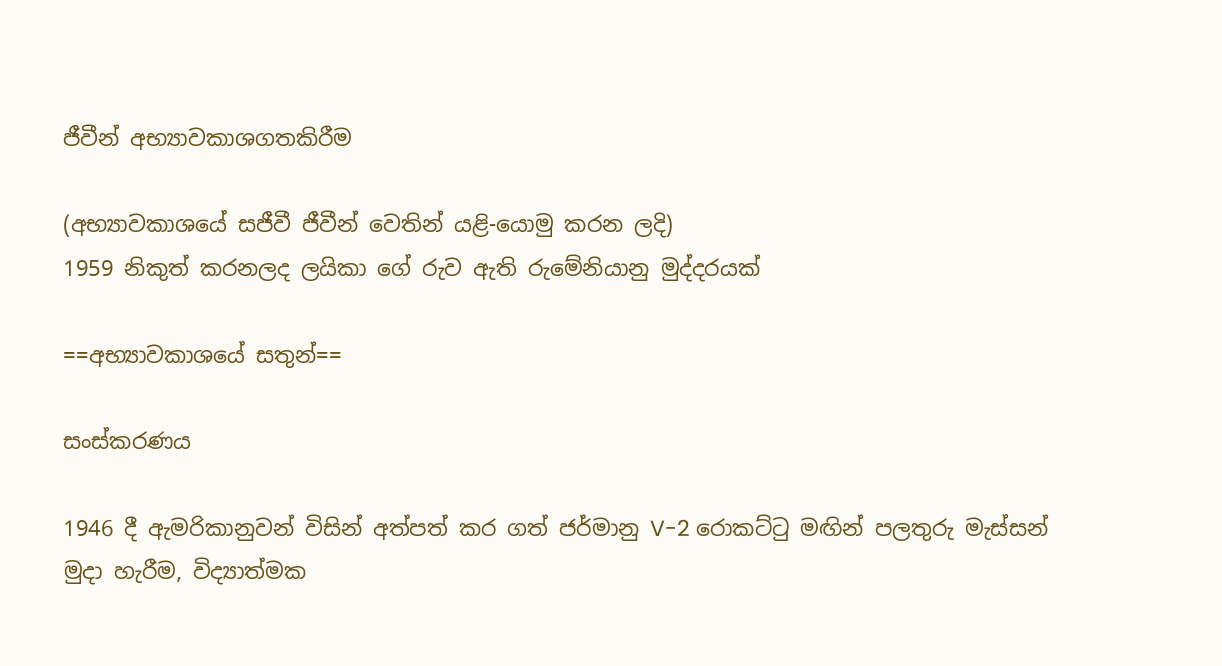ජීවීන් අභ්‍යාවකාශගතකිරීම

(අභ්‍යාවකාශයේ සජීවී ජීවීන් වෙතින් යළි-යොමු කරන ලදි)
1959 නිකුත් කරනලද ලයිකා ගේ රුව ඇති රුමේනියානු මුද්දරයක්

==අභ්‍යාවකාශයේ සතුන්==

සංස්කරණය

1946 දී ඇමරිකානුවන් විසින් අත්පත් කර ගත් ජර්මානු V-2 රොකට්ටු මඟින් පලතුරු මැස්සන් මුදා හැරීම, විද්‍යාත්මක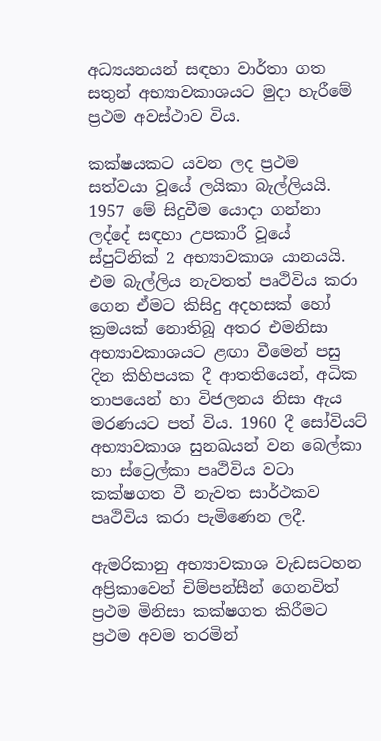අධ්‍යයනයන් සඳහා වාර්තා ගත සතුන් අභ්‍යාවකාශයට මුදා හැරීමේ ප්‍රථම අවස්ථාව විය.

කක්ෂයකට යවන ලද ප්‍රථම සත්වයා වූයේ ලයිකා බැල්ලියයි. 1957 මේ සිදුවීම යොදා ගන්නා ලද්දේ සඳහා උපකාරී වූයේ ස්පුට්නික් 2 අභ්‍යාවකාශ යානයයි. එම බැල්ලිය නැවතත් පෘථිවිය කරා ගෙන ඒමට කිසිදු අදහසක් හෝ ක්‍රමයක් නොතිබූ අතර එමනිසා අභ්‍යාවකාශයට ළඟා වීමෙන් පසු දින කිහිපයක දී ආතතියෙන්, අධික තාපයෙන් හා විජලනය නිසා ඇය මරණයට පත් විය. 1960 දී සෝවියට් අභ්‍යාවකාශ සුනඛයන් වන බෙල්කා හා ස්ට්‍රෙල්කා පෘථිවිය වටා කක්ෂගත වී නැවත සාර්ථකව පෘථිවිය කරා පැමිණෙන ලදී.

ඇමරිකානු අභ්‍යාවකාශ වැඩසටහන අප්‍රිකාවෙන් චිම්පන්සීන් ගෙනවිත් ප්‍රථම මිනිසා කක්ෂගත කිරීමට ප්‍රථම අවම තරමින්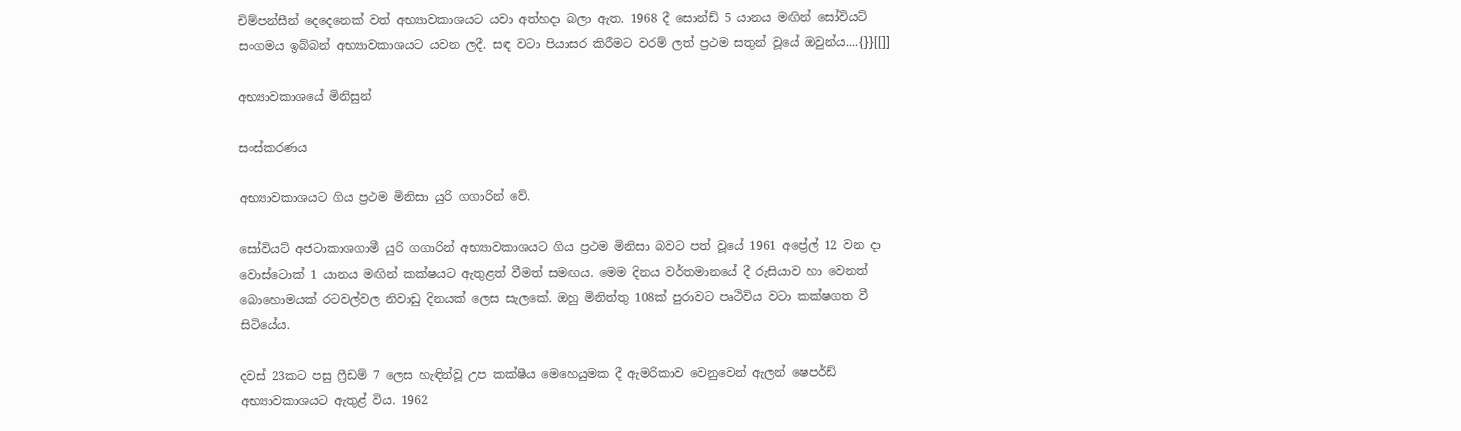චිම්පන්සීන් දෙදෙනෙක් වත් අභ්‍යාවකාශයට යවා අත්හදා බලා ඇත. 1968 දී සොන්ඩ් 5 යානය මඟින් සෝවියට් සංගමය ඉබ්බන් අභ්‍යාවකාශයට යවන ලදී. සඳ වටා පියාසර කිරීමට වරම් ලත් ප්‍රථම සතුන් වූයේ ඔවුන්ය....{}}[[]]

අභ්‍යාවකාශයේ මිනිසුන්

සංස්කරණය

අභ්‍යාවකාශයට ගිය ප්‍රථම මිනිසා යුරි ගගාරින් වේ.

සෝවියට් අජටාකාශගාමී යුරි ගගාරින් අභ්‍යාවකාශයට ගිය ප්‍රථම මිනිසා බවට පත් වූයේ 1961 අප්‍රේල් 12 වන දා වොස්ටොක් 1 යානය මඟින් කක්ෂයට ඇතුළත් වීමත් සමඟය. මෙම දිනය වර්තමානයේ දී රුසියාව හා වෙනත් බොහොමයක් රටවල්වල නිවාඩු දිනයක් ලෙස සැලකේ. ඔහු මිනිත්තු 108ක් පුරාවට පෘථිවිය වටා කක්ෂගත වී සිටියේය.

දවස් 23කට පසු ෆ්‍රීඩම් 7 ලෙස හැඳින්වූ උප කක්ෂීය මෙහෙයුමක දී ඇමරිකාව වෙනුවෙන් ඇලන් ෂෙපර්ඩ් අභ්‍යාවකාශයට ඇතුළ් විය. 1962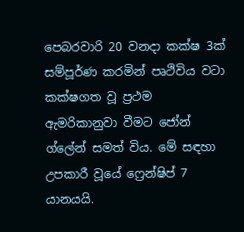පෙබරවාරි 20 වනදා කක්ෂ 3ක් සම්පූර්ණ කරමින් පෘථිවිය වටා කක්ෂගත වූ ප්‍රථම ඇමරිකානුවා වීමට ජෝන් ග්ලේන් සමත් විය. මේ සඳහා උපකාරී වූයේ ෆ්‍රෙන්ෂිප් 7 යානයයි.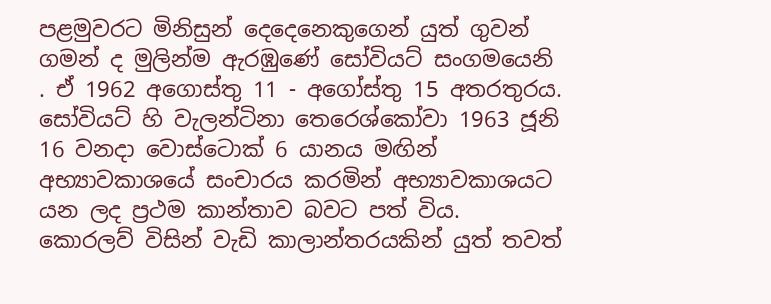පළමුවරට මිනිසුන් දෙදෙනෙකුගෙන් යුත් ගුවන් ගමන් ද මුලින්ම ඇරඹුණේ සෝවියට් සංගමයෙනි . ඒ 1962 අගොස්තු 11 - අගෝස්තු 15 අතරතුරය. සෝවියට් හි වැලන්ටිනා තෙරෙශ්කෝවා 1963 ජූනි 16 වනදා වොස්ටොක් 6 යානය මඟින් අභ්‍යාවකාශයේ සංචාරය කරමින් අභ්‍යාවකාශයට යන ලද ප්‍රථම කාන්තාව බවට පත් විය. කොරලව් විසින් වැඩි කාලාන්තරයකින් යුත් තවත්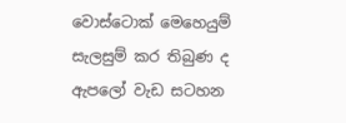වොස්ටොක් මෙහෙයුම් සැලසුම් කර තිබුණ ද ඇපලෝ වැඩ සටහන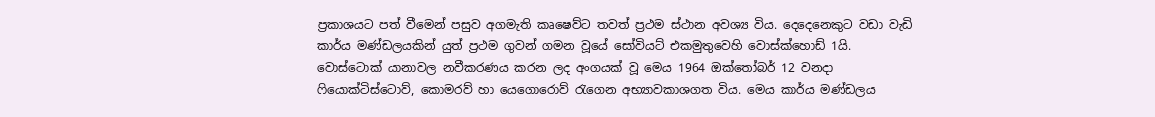ප්‍රකාශයට පත් වීමෙන් පසුව අගමැති කෘෂෙව්ට තවත් ප්‍රථම ස්ථාන අවශ්‍ය විය. දෙදෙනෙකුට වඩා වැඩි කාර්ය මණ්ඩලයකින් යුත් ප්‍රථම ගුවන් ගමන වූයේ සෝවියට් එකමුතුවෙහි වොස්ක්හොඩ් 1යි. වොස්ටොක් යානාවල නවීකරණය කරන ලද අංගයක් වූ මෙය 1964 ඔක්තෝබර් 12 වනදා ෆියොක්ටිස්ටොව්, කොමරව් හා යෙගොරොව් රැගෙන අභ්‍යාවකාශගත විය. මෙය කාර්ය මණ්ඩලය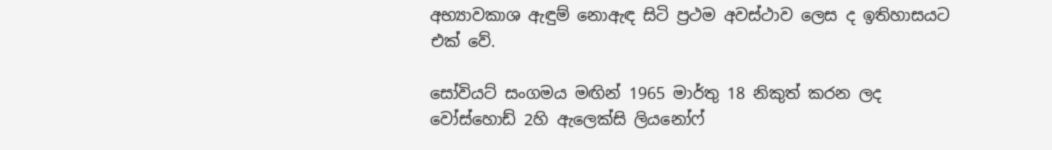අභ්‍යාවකාශ ඇඳුම් නොඇඳ සිටි ප්‍රථම අවස්ථාව ලෙස ද ඉතිහාසයට එක් වේ.

සෝවියට් සංගමය මඟින් 1965 මාර්තු 18 නිකුත් කරන ලද වෝස්හොඩ් 2හි ඇලෙක්සි ලියනෝෆ්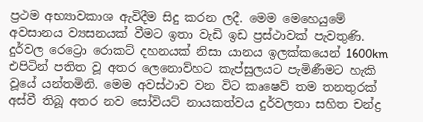ප්‍රථම අභ්‍යාවකාශ ඇවිදීම සිදු කරන ලදී. මෙම මෙහෙයුමේ අවසානය ව්‍යසනයක් වීමට ඉතා වැඩි ඉඩ ප්‍රස්ථාවක් පැවතුණි. දුර්වල රෙට්‍රො රොකට් දහනයක් නිසා යානය ඉලක්කයෙන් 1600km එපිටින් පතිත වූ අතර ලෙනොව්හට කැප්සුලයට පැමිණීමට හැකි වූයේ යන්තමිනි. මෙම අවස්ථාව වන විට කෘෂෙව් තම තනතුරක් අස්වී තිබූ අතර නව සෝවියට් නායකත්වය දුර්වලතා සහිත චන්ද්‍ර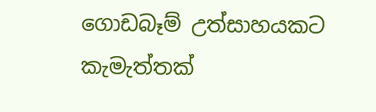ගොඩබෑම් උත්සාහයකට කැමැත්තක්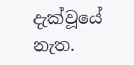දැක්වූයේ නැත.